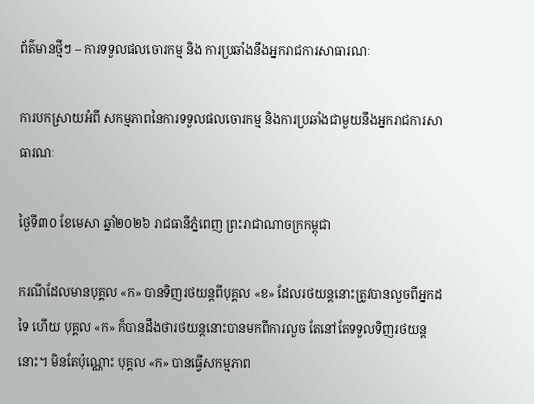ព័ត៌មានថ្មីៗ – ការទទួលផលចោរកម្ម និង ការប្រឆាំងនឹងអ្នករាជការសាធារណៈ

ការបកស្រាយអំពី សកម្មភាពនៃការទទួលផលចោរកម្ម និងការប្រឆាំងជាមួយនឹងអ្នករាជការសាធារណៈ

ថ្ងៃទី៣០ ខែមេសា ឆ្នាំ២០២៦ រាជធានីភ្នំពេញ ព្រះរាជាណាចក្រកម្ពុជា

ករណីដែលមានបុគ្គល «ក» បានទិញរថយន្តពីបុគ្គល «ខ» ដែលរថយន្តនោះត្រូវបានលួចពីអ្នកដទៃ ហើយ បុគ្គល «ក» ក៏បានដឹងថារថយន្តនោះបានមកពីការលួច តែនៅតែទទួលទិញរថយន្តនោះ។ មិនតែប៉ុណ្ណោះ បុគ្គល «ក» បានធ្វើសកម្មភាព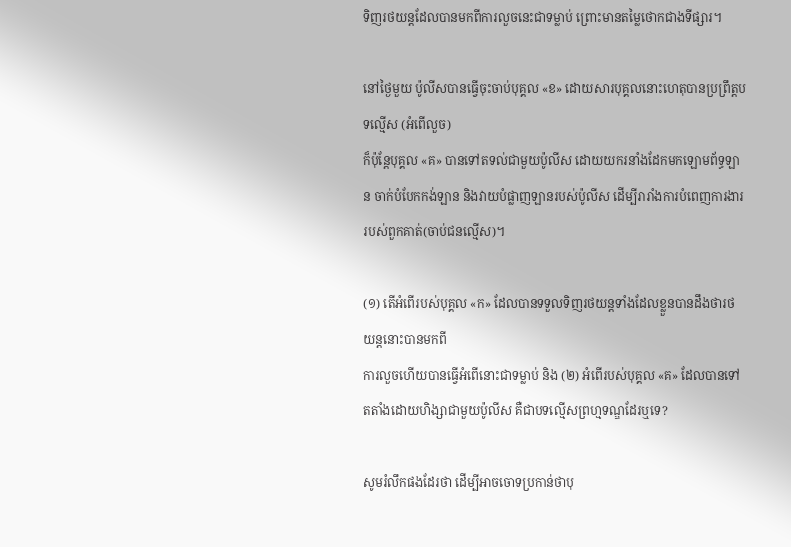ទិញរថយន្តដែលបានមកពីការលួចនេះជាទម្លាប់ ព្រោះមានតម្លៃថោកជាងទីផ្សារ។

នៅថ្ងៃមួយ ប៉ូលីសបានធ្វើចុះចាប់បុគ្គល «ខ» ដោយសារបុគ្គលនោះហេតុបានប្រព្រឹត្តបទល្មើស (អំពើលួច)
ក៏ប៉ុន្តែបុគ្គល «គ» បានទៅតទល់ជាមួយប៉ូលីស ដោយយករនាំងដែកមកឡោមព័ទ្ធឡាន ចាក់បំបែកកង់ឡាន និងវាយបំផ្លាញឡានរបស់ប៉ូលីស ដើម្បីរារាំងការបំពេញការងាររបស់ពួកគាត់(ចាប់ជនល្មើស)។

(១) តើអំពើរបស់បុគ្គល «ក» ដែលបានទទួលទិញរថយន្តទាំងដែលខ្លួនបានដឹងថារថយន្តនោះបានមកពី
ការលួចហើយបានធ្វើអំពើនោះជាទម្លាប់ និង (២) អំពើរបស់បុគ្គល «គ» ដែលបានទៅតតាំងដោយហិង្សាជាមួយប៉ូលីស គឺជាបទល្មើសព្រហ្មទណ្ឌដែរឬទេ?

សូមរំលឹកផងដែរថា ដើម្បីអាចចោទប្រកាន់ថាបុ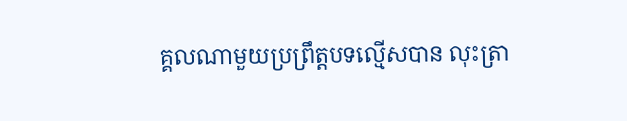គ្គលណាមួយប្រព្រឹត្តបទល្មើសបាន លុះត្រា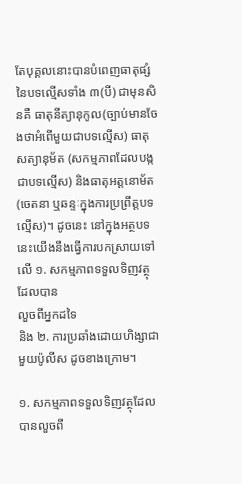តែបុគ្គលនោះបានបំពេញធាតុផ្សំនៃបទល្មើសទាំង ៣(បី) ជាមុនសិនគឺ ធាតុនីត្យានុកូល(ច្បាប់មានចែងថាអំពើមួយជាបទល្មើស) ធាតុសត្យានុម័ត (សកម្មភាពដែលបង្កជាបទល្មើស) និងធាតុអត្តនោម័ត (ចេតនា ឬឆន្ទៈក្នុងការប្រព្រឹត្តបទល្មើស)។ ដូចនេះ នៅក្នុងអត្ថបទនេះយើងនឹងធ្វើការបកស្រាយទៅលើ ១. សកម្មភាពទទួលទិញវត្ថុដែលបាន
លួចពីអ្នកដទៃ
និង ២. ការប្រឆាំងដោយហិង្សាជាមួយប៉ូលីស ដូចខាងក្រោម។

១. សកម្មភាពទទួលទិញវត្ថុដែលបានលួចពី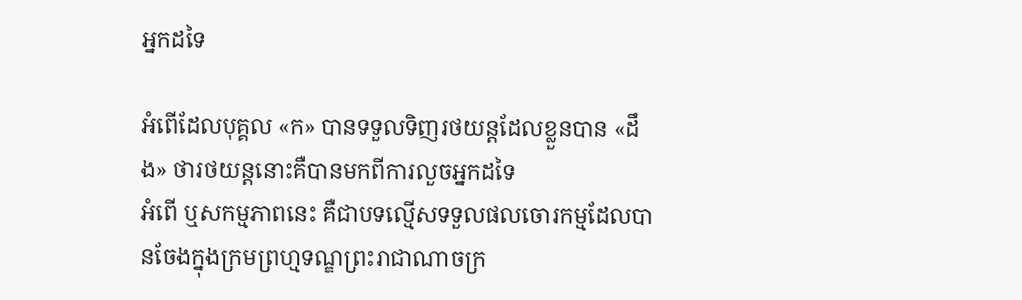អ្នកដទៃ

អំពើដែលបុគ្គល «ក» បានទទួលទិញរថយន្តដែលខ្លួនបាន «ដឹង» ថារថយន្តនោះគឺបានមកពីការលួចអ្នកដទៃ
អំពើ ឬសកម្មភាពនេះ គឺជាបទល្មើសទទួលផលចោរកម្មដែលបានចែងក្នុងក្រមព្រហ្មទណ្ឌព្រះរាជាណាចក្រ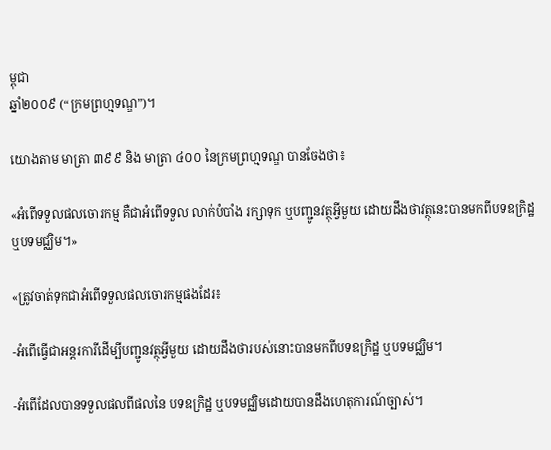ម្ពុជា
ឆ្នាំ២០០៩ (“ក្រមព្រហ្មទណ្ឌ”)។

យោងតាម មាត្រា ៣៩៩ និង មាត្រា ៤០០ នៃក្រមព្រហ្មទណ្ឌ បានចែងថា៖

«អំពើទទួលផលចោរកម្ម គឺជាអំពើទទួល លាក់បំបាំង រក្សាទុក ឬបញ្ជូនវត្ថុអ្វីមួយ ដោយដឹងថាវត្ថុនេះបានមកពីបទឧក្រិដ្ឋ ឬបទមជ្ឈិម។»

«ត្រូវចាត់ទុកជាអំពើទទួលផលចោរកម្មផងដែរ៖

-អំពើធ្វើជាអន្តរការីដើម្បីបញ្ជូនវត្ថុអ្វីមួយ ដោយដឹងថារបស់នោះបានមកពីបទឧក្រិដ្ឋ ឬបទមជ្ឈិម។

-អំពើដែលបានទទួលផលពីផលនៃ បទឧក្រិដ្ឋ ឬបទមជ្ឈិមដោយបានដឹងហេតុការណ៍ច្បាស់។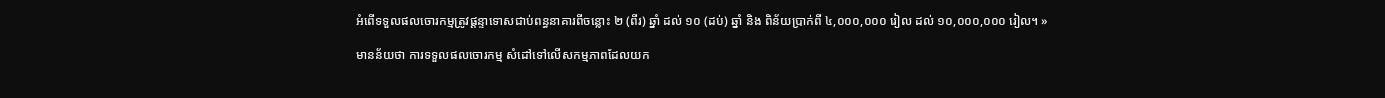អំពើទទួលផលចោរកម្មត្រូវផ្តន្ទាទោសជាប់ពន្ធនាគារពីចន្លោះ ២ (ពីរ) ឆ្នាំ ដល់ ១០ (ដប់) ឆ្នាំ និង ពិន័យប្រាក់ពី ៤,០០០,០០០ រៀល ដល់ ១០,០០០,០០០ រៀល។ »

មានន័យថា ការទទួលផលចោរកម្ម សំដៅទៅលើសកម្មភាពដែលយក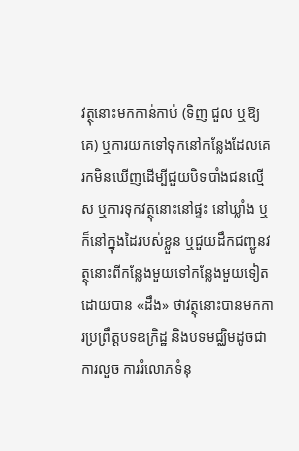វត្ថុនោះមកកាន់កាប់ (ទិញ ជួល ឬឱ្យគេ) ឬការយកទៅទុកនៅកន្លែងដែលគេរកមិនឃើញដើម្បីជួយបិទបាំងជនល្មើស ឬការទុកវត្ថុនោះនៅផ្ទះ នៅឃ្លាំង ឬក៏នៅក្នុងដៃរបស់ខ្លួន ឬជួយដឹកជញ្ជូនវត្ថុនោះពីកន្លែងមួយទៅកន្លែងមួយទៀត ដោយបាន «ដឹង» ថាវត្ថុនោះបានមកការប្រព្រឹត្តបទឧក្រិដ្ឋ និងបទមជ្ឈិមដូចជា ការលួច ការរំលោភទំនុ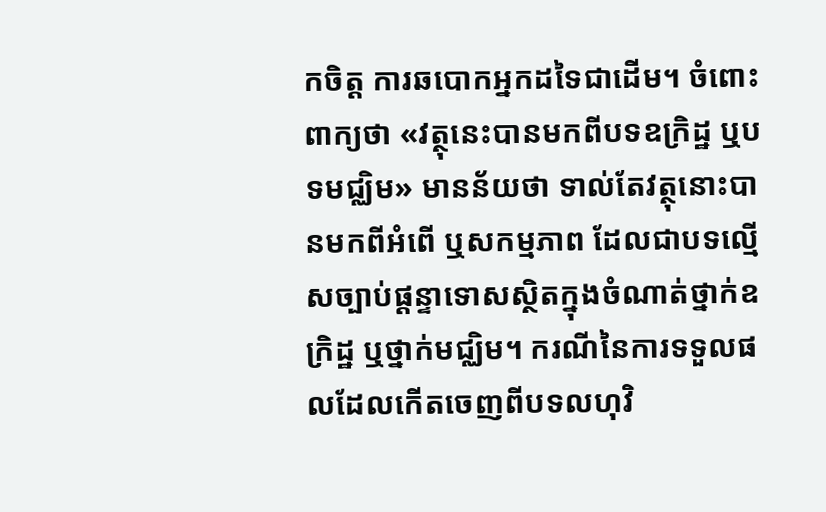កចិត្ត ការឆបោកអ្នកដទៃជាដើម។ ចំពោះពាក្យថា «វត្ថុនេះបានមកពីបទឧក្រិដ្ឋ ឬបទមជ្ឈិម» មានន័យថា ទាល់តែវត្ថុនោះបានមកពីអំពើ ឬសកម្មភាព ដែលជាបទល្មើសច្បាប់ផ្តន្ទាទោសស្ថិតក្នុងចំណាត់ថ្នាក់ឧក្រិដ្ឋ ឬថ្នាក់មជ្ឈិម។ ករណីនៃការទទួលផលដែលកើតចេញពីបទលហុវិ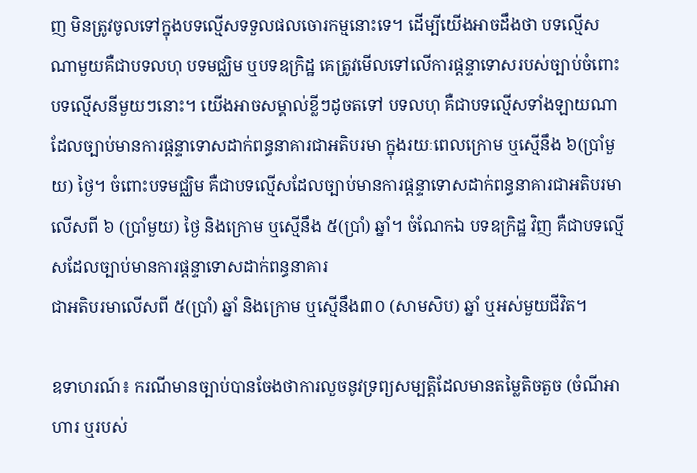ញ មិនត្រូវចូលទៅក្នុងបទល្មើសទទួលផលចោរកម្មនោះទេ។ ដើម្បីយើងអាចដឹងថា បទល្មើសណាមួយគឺជាបទលហុ បទមជ្ឈិម ឬបទឧក្រិដ្ឋ គេត្រូវមើលទៅលើការផ្តន្ទាទោសរបស់ច្បាប់ចំពោះ បទល្មើសនីមួយៗនោះ។ យើងអាចសម្គាល់ខ្លីៗដូចតទៅ បទលហុ គឺជាបទល្មើសទាំងឡាយណា ដែលច្បាប់មានការផ្តន្ទាទោសដាក់ពន្ធនាគារជាអតិបរមា ក្នុងរយៈពេលក្រោម ឬស្មើនឹង ៦(ប្រាំមួយ) ថ្ងៃ។ ចំពោះបទមជ្ឈិម គឺជាបទល្មើសដែលច្បាប់មានការផ្តន្ទាទោសដាក់ពន្ធនាគារជាអតិបរមា លើសពី ៦ (ប្រាំមួយ) ថ្ងៃ និងក្រោម ឬស្មើនឹង ៥(ប្រាំ) ឆ្នាំ។ ចំណែកឯ បទឧក្រិដ្ឋ វិញ គឺជាបទល្មើសដែលច្បាប់មានការផ្តន្ទាទោសដាក់ពន្ធនាគារ
ជាអតិបរមាលើសពី ៥(ប្រាំ) ឆ្នាំ និងក្រោម ឬស្មើនឹង៣០ (សាមសិប) ឆ្នាំ ឬអស់មួយជីវិត។

ឧទាហរណ៍៖ ករណីមានច្បាប់បានចែងថាការលួចនូវទ្រព្យសម្បត្តិដែលមានតម្លៃតិចតួច (ចំណីអាហារ ឬរបស់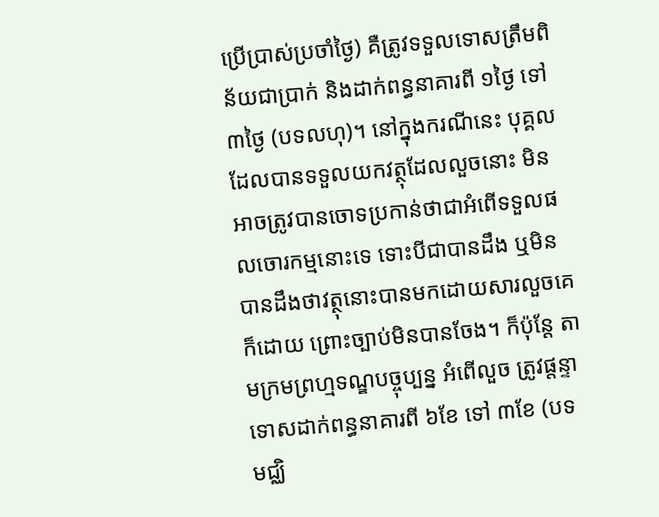ប្រើប្រាស់ប្រចាំថ្ងៃ) គឺត្រូវទទួលទោសត្រឹមពិន័យជាប្រាក់ និងដាក់ពន្ធនាគារពី ១ថ្ងៃ ទៅ ៣ថ្ងៃ (បទលហុ)។ នៅក្នុងករណីនេះ បុគ្គលដែលបានទទួលយកវត្ថុដែលលួចនោះ មិនអាចត្រូវបានចោទប្រកាន់ថាជាអំពើទទួលផលចោរកម្មនោះទេ ទោះបីជាបានដឹង ឬមិនបានដឹងថាវត្ថុនោះបានមកដោយសារលួចគេក៏ដោយ ព្រោះច្បាប់មិនបានចែង។ ក៏ប៉ុន្តែ តាមក្រមព្រហ្មទណ្ឌបច្ចុប្បន្ន អំពើលួច ត្រូវផ្តន្ទាទោសដាក់ពន្ធនាគារពី ៦ខែ ទៅ ៣ខែ (បទមជ្ឈិ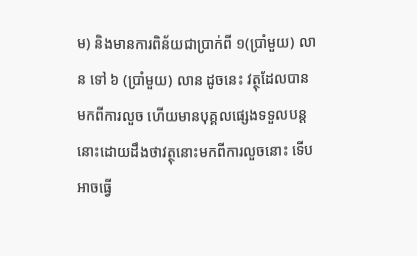ម) និងមានការពិន័យជាប្រាក់ពី ១(ប្រាំមួយ) លាន ទៅ ៦ (ប្រាំមួយ) លាន ដូចនេះ វត្ថុដែលបានមកពីការលួច ហើយមានបុគ្គលផ្សេងទទួលបន្តនោះដោយដឹងថាវត្ថុនោះមកពីការលួចនោះ ទើបអាចធ្វើ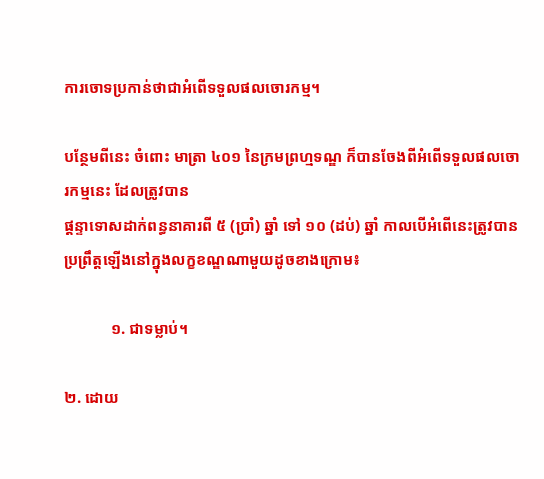ការចោទប្រកាន់ថាជាអំពើទទួលផលចោរកម្ម។

បន្ថែមពីនេះ ចំពោះ មាត្រា ៤០១ នៃក្រមព្រហ្មទណ្ឌ ក៏បានចែងពីអំពើទទួលផលចោរកម្មនេះ ដែលត្រូវបាន
ផ្តន្ទាទោសដាក់ពន្ធនាគារពី ៥ (ប្រាំ) ឆ្នាំ ទៅ ១០ (ដប់) ឆ្នាំ កាលបើអំពើនេះត្រូវបានប្រព្រឹត្តឡើងនៅក្នុងលក្ខខណ្ឌណាមួយដូចខាងក្រោម៖

            ១. ជាទម្លាប់។

២. ដោយ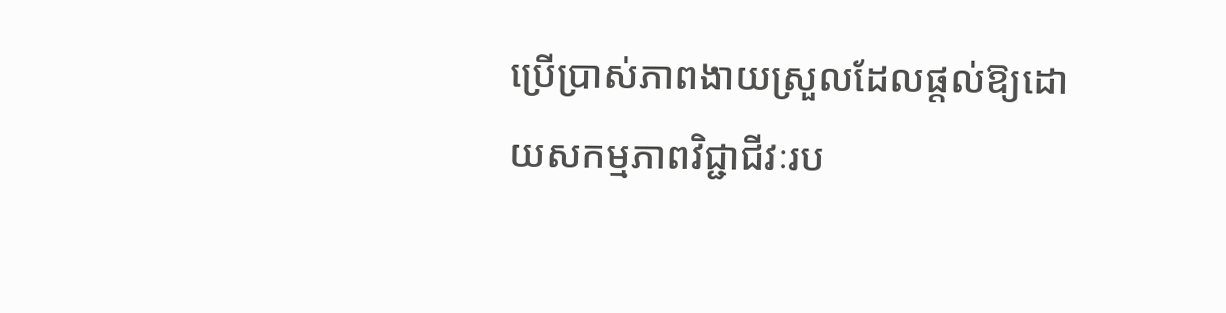ប្រើប្រាស់ភាពងាយស្រួលដែលផ្ដល់ឱ្យដោយសកម្មភាពវិជ្ជាជីវៈរប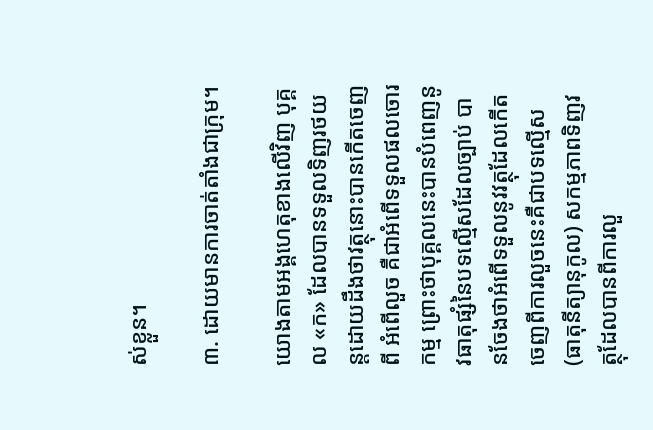ស់ខ្លួន។

៣. ដោយមានការចាត់តាំងជាក្រុម។

យោងតាមអង្គហេតុខាងលើវិញ បុគ្គល «ក» ដែលបានទទួលទិញរថយន្តដោយដឹងថាវត្ថុនោះបានកើតចេញពី អំពើលួច គឺជាអំពើទទួលផលចោរកម្ម ព្រោះថាបុគ្គលនេះបានបំពេញនូវធាតុផ្សំនៃបទល្មើសដែលច្បាប់ បានចែងថាអំពើទទួលនូវវត្ថុដែលកើតចេញពីការលួចនេះគឺជាបទល្មើស (ធាតុនីត្យានុកូល) សកម្មភាពទិញវត្ថុដែលបានពីការលួ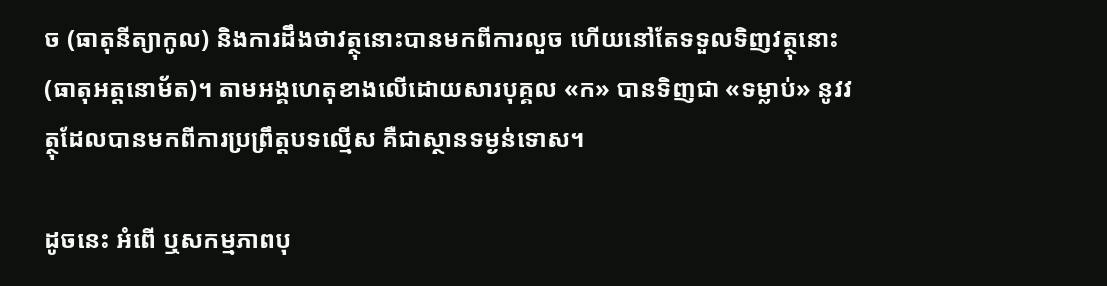ច (ធាតុនីត្យាកូល) និងការដឹងថាវត្ថុនោះបានមកពីការលួច ហើយនៅតែទទួលទិញវត្ថុនោះ (ធាតុអត្តនោម័ត)។ តាមអង្គហេតុខាងលើដោយសារបុគ្គល «ក» បានទិញជា «ទម្លាប់» នូវវត្ថុដែលបានមកពីការប្រព្រឹត្តបទល្មើស គឺជាស្ថានទម្ងន់ទោស។

ដូចនេះ អំពើ ឬសកម្មភាពបុ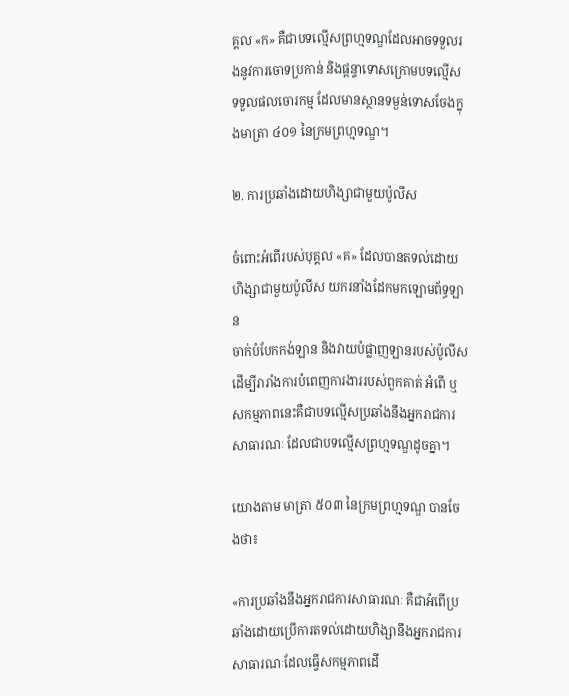គ្គល «ក» គឺជាបទល្មើសព្រហ្មទណ្ឌដែលអាចទទួលរងនូវការចោទប្រកាន់ និងផ្តន្ទាទោសក្រោមបទល្មើសទទួលផលចោរកម្ម ដែលមានស្ថានទម្ងន់ទោសចែងក្នុងមាត្រា ៤០១ នៃក្រមព្រហ្មទណ្ឌ។

២. ការប្រឆាំងដោយហិង្សាជាមួយប៉ូលីស

ចំពោះអំពើរបស់បុគ្គល «គ» ដែលបានតទល់ដោយហិង្សាជាមួយប៉ូលីស យករនាំងដែកមកឡោមព័ទ្ធឡាន
ចាក់បំបែកកង់ឡាន និងវាយបំផ្លាញឡានរបស់ប៉ូលីសដើម្បីរារាំងការបំពេញការងាររបស់ពួកគាត់ អំពើ ឬសកម្មភាពនេះគឺជាបទល្មើសប្រឆាំងនឹងអ្នករាជការសាធារណៈ ដែលជាបទល្មើសព្រហ្មទណ្ឌដូចគ្នា។

យោងតាម មាត្រា ៥០៣ នៃក្រមព្រហ្មទណ្ឌ បានចែងថា៖

«ការប្រឆាំងនឹងអ្នករាជការសាធារណៈ គឺជាអំពើប្រឆាំងដោយប្រើការតទល់ដោយហិង្សានឹងអ្នករាជការសាធារណៈដែលធ្វើសកម្មភាពដើ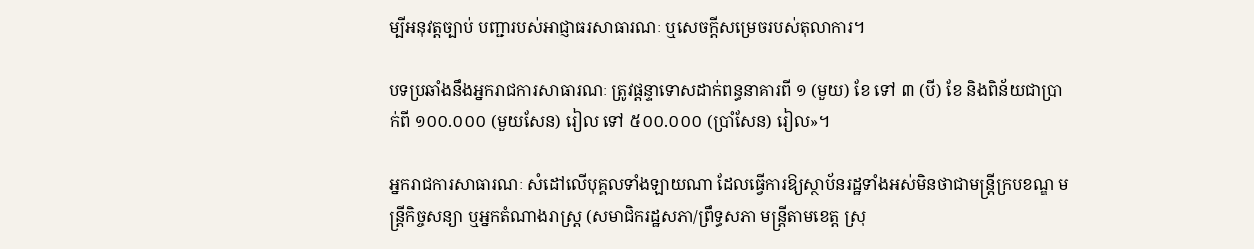ម្បីអនុវត្តច្បាប់ បញ្ជារបស់អាជ្ញាធរសាធារណៈ ឬសេចក្តីសម្រេចរបស់តុលាការ។

បទប្រឆាំងនឹងអ្នករាជការសាធារណៈ ត្រូវផ្តន្ទាទោសដាក់ពន្ធនាគារពី ១ (មួយ) ខែ ទៅ ៣ (បី) ខែ និងពិន័យជាប្រាក់ពី ១០០.០០០ (មួយសែន) រៀល ទៅ ៥០០.០០០ (ប្រាំសែន) រៀល»។

អ្នករាជការសាធារណៈ សំដៅលើបុគ្គលទាំងឡាយណា ដែលធ្វើការឱ្យស្ថាប័នរដ្ឋទាំងអស់មិនថាជាមន្រ្តីក្របខណ្ឌ មន្រ្តីកិច្ចសន្យា ឬអ្នកតំណាងរាស្រ្ត (សមាជិករដ្ឋសភា/ព្រឹទ្ធសភា មន្រ្តីតាមខេត្ត ស្រុ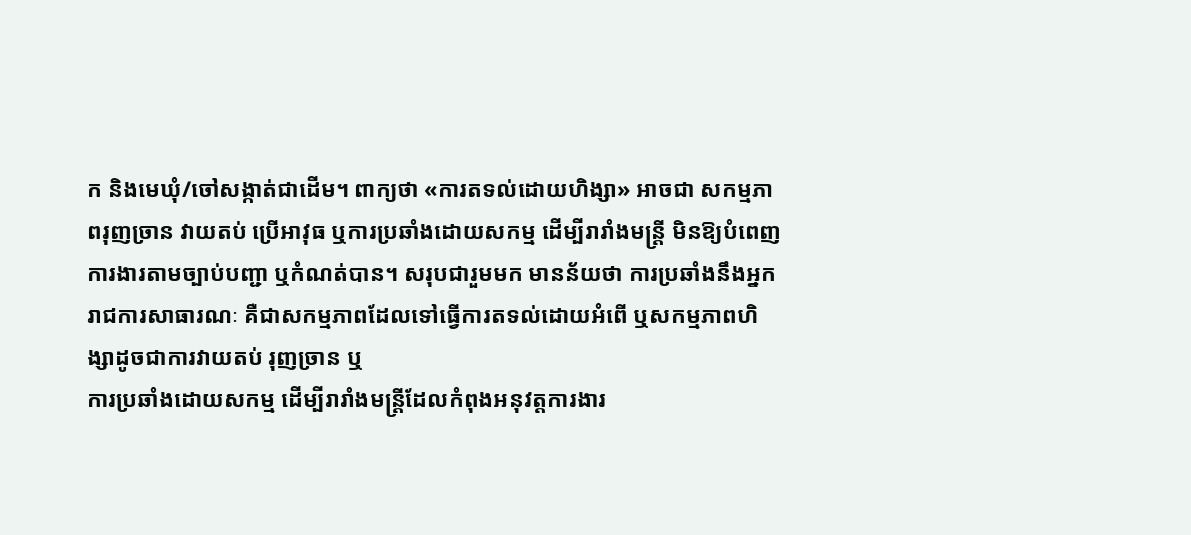ក និងមេឃុំ/ចៅសង្កាត់ជាដើម។ ពាក្យថា «ការតទល់ដោយហិង្សា» អាចជា សកម្មភាពរុញច្រាន វាយតប់ ប្រើអាវុធ ឬការប្រឆាំងដោយសកម្ម ដើម្បីរារាំងមន្ត្រី មិនឱ្យបំពេញការងារតាមច្បាប់បញ្ជា ឬកំណត់បាន។ សរុបជារួមមក មានន័យថា ការប្រឆាំងនឹងអ្នករាជការសាធារណៈ គឺជាសកម្មភាពដែលទៅធ្វើការតទល់ដោយអំពើ ឬសកម្មភាពហិង្សាដូចជាការវាយតប់ រុញច្រាន ឬ
ការប្រឆាំងដោយសកម្ម ដើម្បីរារាំងមន្ត្រីដែលកំពុងអនុវត្តការងារ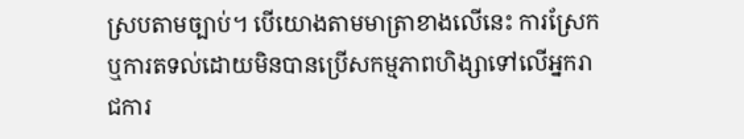ស្របតាមច្បាប់។ បើយោងតាមមាត្រាខាងលើនេះ ការស្រែក ឬការតទល់ដោយមិនបានប្រើសកម្មភាពហិង្សាទៅលើអ្នករាជការ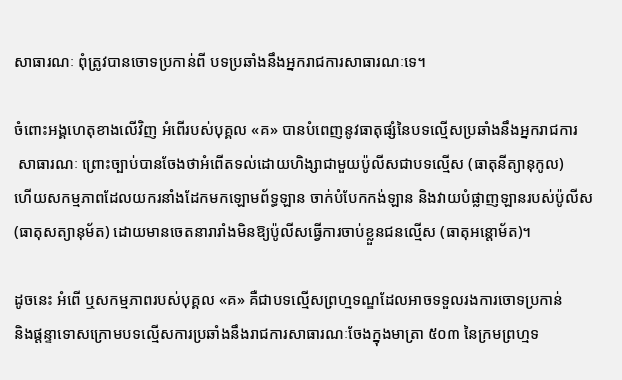សាធារណៈ ពុំត្រូវបានចោទប្រកាន់ពី បទប្រឆាំងនឹងអ្នករាជការសាធារណៈទេ។

ចំពោះអង្គហេតុខាងលើវិញ អំពើរបស់បុគ្គល «គ» បានបំពេញនូវធាតុផ្សំនៃបទល្មើសប្រឆាំងនឹងអ្នករាជការ
 សាធារណៈ ព្រោះច្បាប់បានចែងថាអំពើតទល់ដោយហិង្សាជាមួយប៉ូលីសជាបទល្មើស (ធាតុនីត្យានុកូល)
ហើយសកម្មភាពដែលយករនាំងដែកមកឡោមព័ទ្ធឡាន ចាក់បំបែកកង់ឡាន និងវាយបំផ្លាញឡានរបស់ប៉ូលីស (ធាតុសត្យានុម័ត) ដោយមានចេតនារារាំងមិនឱ្យប៉ូលីសធ្វើការចាប់ខ្លួនជនល្មើស (ធាតុអន្តោម័ត)។

ដូចនេះ អំពើ ឬសកម្មភាពរបស់បុគ្គល «គ» គឺជាបទល្មើសព្រហ្មទណ្ឌដែលអាចទទួលរងការចោទប្រកាន់
និងផ្តន្ទាទោសក្រោមបទល្មើសការប្រឆាំងនឹងរាជការសាធារណៈចែងក្នុងមាត្រា ៥០៣ នៃក្រមព្រហ្មទ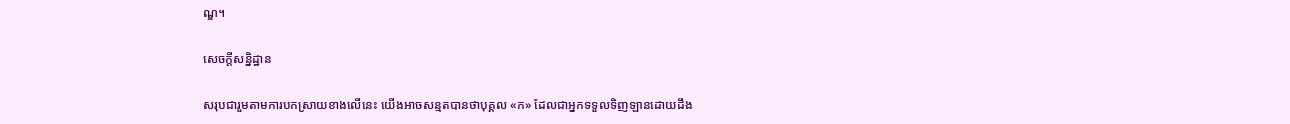ណ្ឌ។

សេចក្តីសន្និដ្ឋាន

សរុបជារួមតាមការបកស្រាយខាងលើនេះ យើងអាចសន្មតបានថាបុគ្គល «ក» ដែលជាអ្នកទទួលទិញឡានដោយដឹង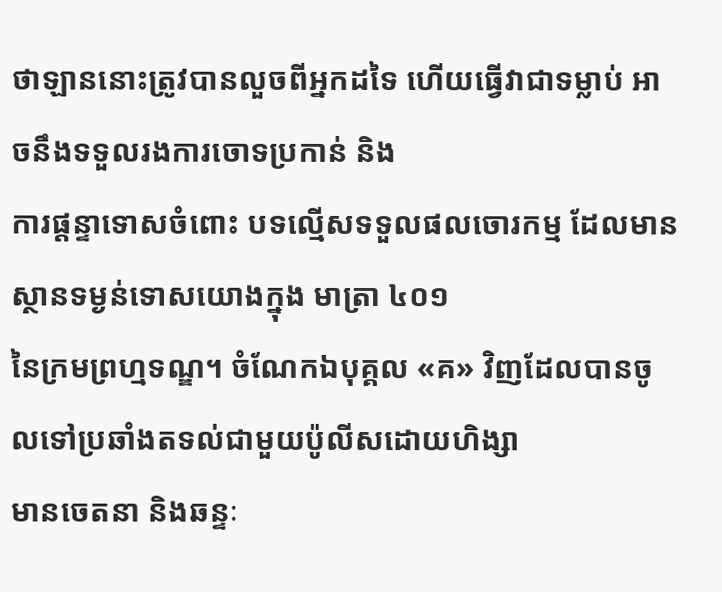ថាឡាននោះត្រូវបានលួចពីអ្នកដទៃ ហើយធ្វើវាជាទម្លាប់ អាចនឹងទទួលរងការចោទប្រកាន់ និង
ការផ្តន្ទាទោសចំពោះ បទល្មើសទទួលផលចោរកម្ម ដែលមានស្ថានទម្ងន់ទោសយោងក្នុង មាត្រា ៤០១
នៃក្រមព្រហ្មទណ្ឌ។ ចំណែកឯបុគ្គល «គ» វិញដែលបានចូលទៅប្រឆាំងតទល់ជាមួយប៉ូលីសដោយហិង្សា
មានចេតនា និងឆន្ទៈ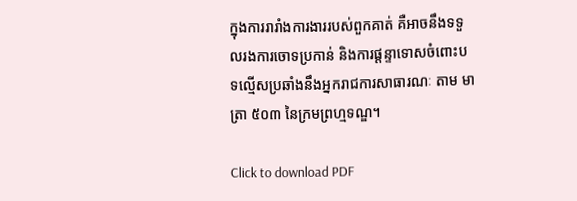ក្នុងការរារាំងការងាររបស់ពួកគាត់ គឺអាចនឹងទទួលរងការចោទប្រកាន់ និងការផ្តន្ទាទោសចំពោះបទល្មើសប្រឆាំងនឹងអ្នករាជការសាធារណៈ តាម មាត្រា ៥០៣ នៃក្រមព្រហ្មទណ្ឌ។

Click to download PDF